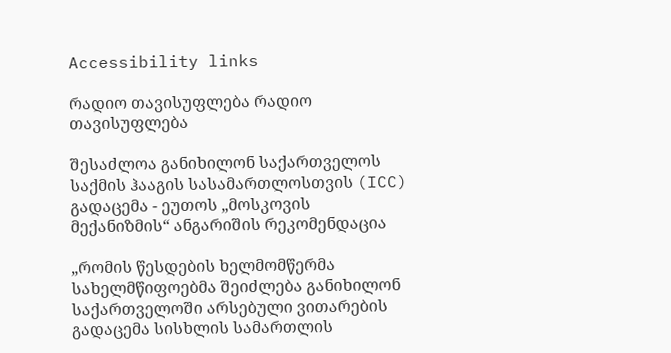Accessibility links

რადიო თავისუფლება რადიო თავისუფლება

შესაძლოა განიხილონ საქართველოს საქმის ჰააგის სასამართლოსთვის (ICC) გადაცემა - ეუთოს „მოსკოვის მექანიზმის“ ანგარიშის რეკომენდაცია

„რომის წესდების ხელმომწერმა სახელმწიფოებმა შეიძლება განიხილონ საქართველოში არსებული ვითარების გადაცემა სისხლის სამართლის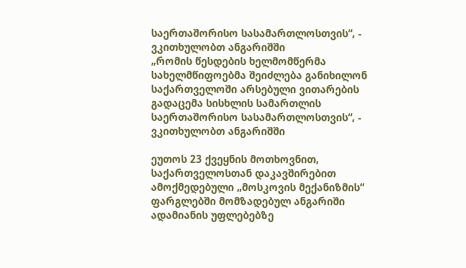საერთაშორისო სასამართლოსთვის“, - ვკითხულობთ ანგარიშში
„რომის წესდების ხელმომწერმა სახელმწიფოებმა შეიძლება განიხილონ საქართველოში არსებული ვითარების გადაცემა სისხლის სამართლის საერთაშორისო სასამართლოსთვის“, - ვკითხულობთ ანგარიშში

ეუთოს 23 ქვეყნის მოთხოვნით, საქართველოსთან დაკავშირებით ამოქმედებული „მოსკოვის მექანიზმის“ ფარგლებში მომზადებულ ანგარიში ადამიანის უფლებებზე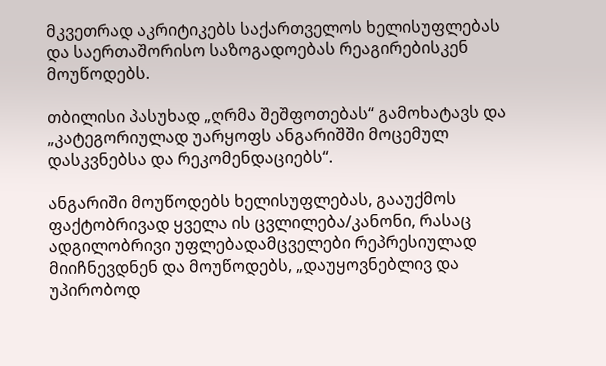მკვეთრად აკრიტიკებს საქართველოს ხელისუფლებას და საერთაშორისო საზოგადოებას რეაგირებისკენ მოუწოდებს.

თბილისი პასუხად „ღრმა შეშფოთებას“ გამოხატავს და „კატეგორიულად უარყოფს ანგარიშში მოცემულ დასკვნებსა და რეკომენდაციებს“.

ანგარიში მოუწოდებს ხელისუფლებას, გააუქმოს ფაქტობრივად ყველა ის ცვლილება/კანონი, რასაც ადგილობრივი უფლებადამცველები რეპრესიულად მიიჩნევდნენ და მოუწოდებს, „დაუყოვნებლივ და უპირობოდ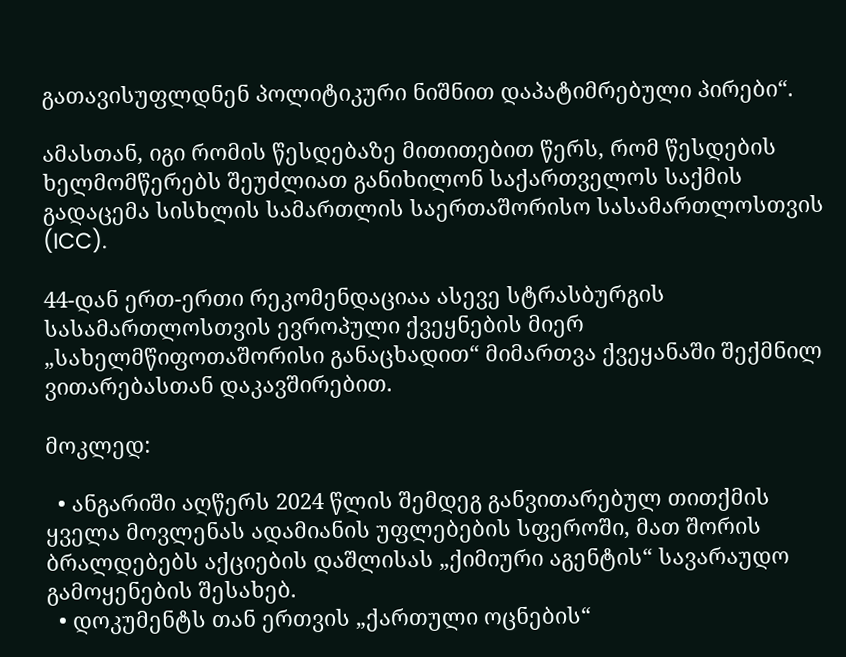გათავისუფლდნენ პოლიტიკური ნიშნით დაპატიმრებული პირები“.

ამასთან, იგი რომის წესდებაზე მითითებით წერს, რომ წესდების ხელმომწერებს შეუძლიათ განიხილონ საქართველოს საქმის გადაცემა სისხლის სამართლის საერთაშორისო სასამართლოსთვის (ICC).

44-დან ერთ-ერთი რეკომენდაციაა ასევე სტრასბურგის სასამართლოსთვის ევროპული ქვეყნების მიერ „სახელმწიფოთაშორისი განაცხადით“ მიმართვა ქვეყანაში შექმნილ ვითარებასთან დაკავშირებით.

მოკლედ:

  • ანგარიში აღწერს 2024 წლის შემდეგ განვითარებულ თითქმის ყველა მოვლენას ადამიანის უფლებების სფეროში, მათ შორის ბრალდებებს აქციების დაშლისას „ქიმიური აგენტის“ სავარაუდო გამოყენების შესახებ.
  • დოკუმენტს თან ერთვის „ქართული ოცნების“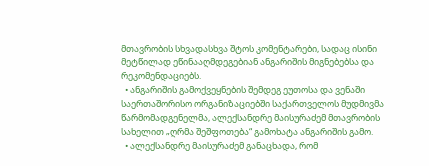მთავრობის სხვადასხვა შტოს კომენტარები, სადაც ისინი მეტწილად ეწინააღმდეგებიან ანგარიშის მიგნებებსა და რეკომენდაციებს.
  • ანგარიშის გამოქვეყნების შემდეგ ეუთოსა და ვენაში საერთაშორისო ორგანიზაციებში საქართველოს მუდმივმა წარმომადგენელმა, ალექსანდრე მაისურაძემ მთავრობის სახელით „ღრმა შეშფოთება“ გამოხატა ანგარიშის გამო.
  • ალექსანდრე მაისურაძემ განაცხადა, რომ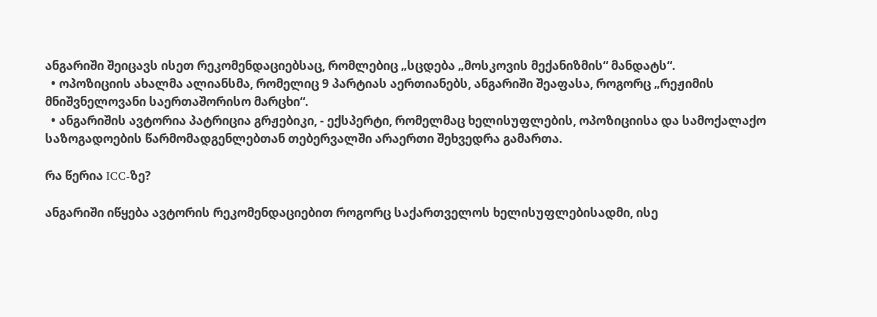ანგარიში შეიცავს ისეთ რეკომენდაციებსაც, რომლებიც „სცდება „მოსკოვის მექანიზმის“ მანდატს“.
  • ოპოზიციის ახალმა ალიანსმა, რომელიც 9 პარტიას აერთიანებს, ანგარიში შეაფასა, როგორც „რეჟიმის მნიშვნელოვანი საერთაშორისო მარცხი“.
  • ანგარიშის ავტორია პატრიცია გრჟებიკი, - ექსპერტი, რომელმაც ხელისუფლების, ოპოზიციისა და სამოქალაქო საზოგადოების წარმომადგენლებთან თებერვალში არაერთი შეხვედრა გამართა.

რა წერია ICC-ზე?

ანგარიში იწყება ავტორის რეკომენდაციებით როგორც საქართველოს ხელისუფლებისადმი, ისე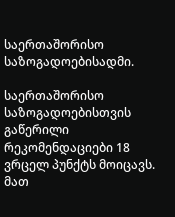საერთაშორისო საზოგადოებისადმი.

საერთაშორისო საზოგადოებისთვის გაწერილი რეკომენდაციები 18 ვრცელ პუნქტს მოიცავს. მათ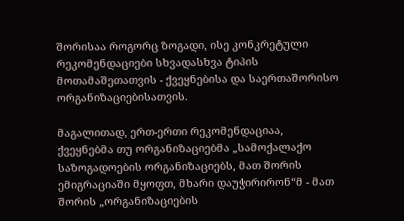შორისაა როგორც ზოგადი, ისე კონკრეტული რეკომენდაციები სხვადასხვა ტიპის მოთამაშეთათვის - ქვეყნებისა და საერთაშორისო ორგანიზაციებისათვის.

მაგალითად, ერთ-ერთი რეკომენდაციაა, ქვეყნებმა თუ ორგანიზაციებმა „სამოქალაქო საზოგადოების ორგანიზაციებს, მათ შორის ემიგრაციაში მყოფთ, მხარი დაუჭირირონ“მ - მათ შორის „ორგანიზაციების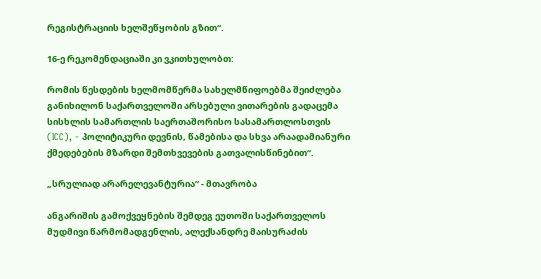რეგისტრაციის ხელშეწყობის გზით“.

16-ე რეკომენდაციაში კი ვკითხულობთ:

რომის წესდების ხელმომწერმა სახელმწიფოებმა შეიძლება განიხილონ საქართველოში არსებული ვითარების გადაცემა სისხლის სამართლის საერთაშორისო სასამართლოსთვის (ICC), - პოლიტიკური დევნის, წამებისა და სხვა არაადამიანური ქმედებების მზარდი შემთხვევების გათვალისწინებით“.

„სრულიად არარელევანტურია“ - მთავრობა

ანგარიშის გამოქვეყნების შემდეგ ეუთოში საქართველოს მუდმივი წარმომადგენლის, ალექსანდრე მაისურაძის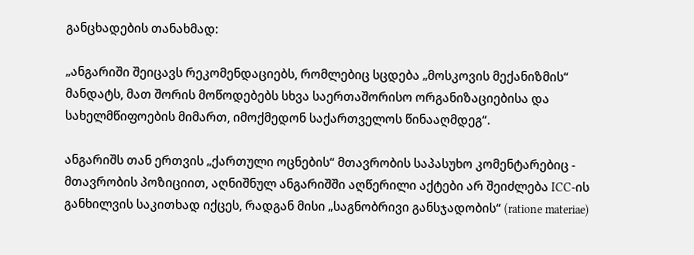განცხადების თანახმად:

„ანგარიში შეიცავს რეკომენდაციებს, რომლებიც სცდება „მოსკოვის მექანიზმის“ მანდატს, მათ შორის მოწოდებებს სხვა საერთაშორისო ორგანიზაციებისა და სახელმწიფოების მიმართ, იმოქმედონ საქართველოს წინააღმდეგ“.

ანგარიშს თან ერთვის „ქართული ოცნების“ მთავრობის საპასუხო კომენტარებიც - მთავრობის პოზიციით, აღნიშნულ ანგარიშში აღწერილი აქტები არ შეიძლება ICC-ის განხილვის საკითხად იქცეს, რადგან მისი „საგნობრივი განსჯადობის“ (ratione materiae)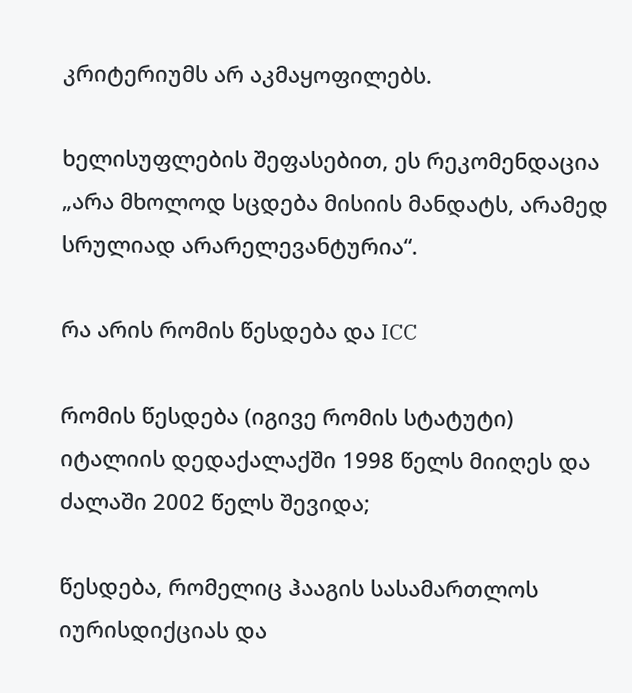კრიტერიუმს არ აკმაყოფილებს.

ხელისუფლების შეფასებით, ეს რეკომენდაცია „არა მხოლოდ სცდება მისიის მანდატს, არამედ სრულიად არარელევანტურია“.

რა არის რომის წესდება და ICC

რომის წესდება (იგივე რომის სტატუტი) იტალიის დედაქალაქში 1998 წელს მიიღეს და ძალაში 2002 წელს შევიდა;

წესდება, რომელიც ჰააგის სასამართლოს იურისდიქციას და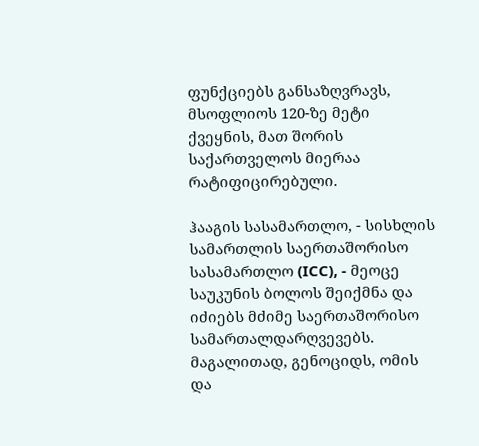ფუნქციებს განსაზღვრავს, მსოფლიოს 120-ზე მეტი ქვეყნის, მათ შორის საქართველოს მიერაა რატიფიცირებული.

ჰააგის სასამართლო, - სისხლის სამართლის საერთაშორისო სასამართლო (ICC), - მეოცე საუკუნის ბოლოს შეიქმნა და იძიებს მძიმე საერთაშორისო სამართალდარღვევებს. მაგალითად, გენოციდს, ომის და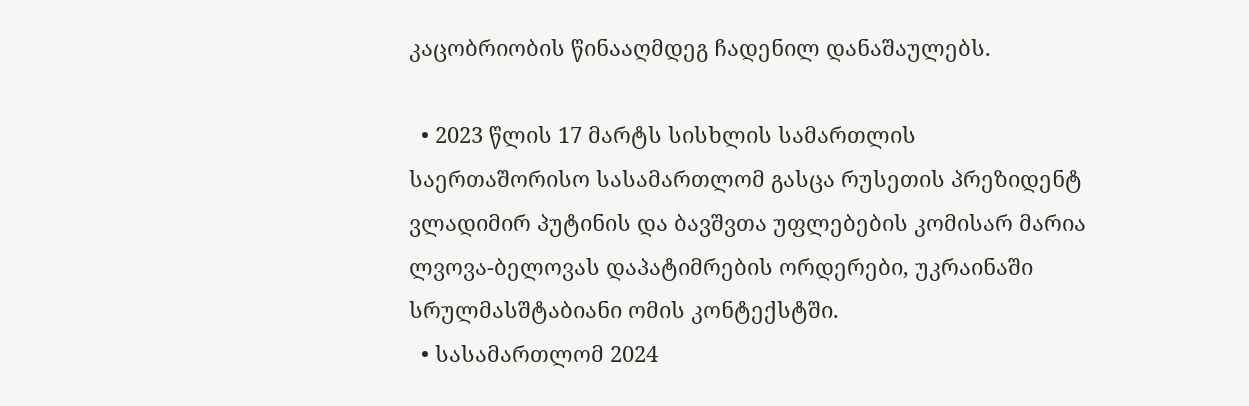კაცობრიობის წინააღმდეგ ჩადენილ დანაშაულებს.

  • 2023 წლის 17 მარტს სისხლის სამართლის საერთაშორისო სასამართლომ გასცა რუსეთის პრეზიდენტ ვლადიმირ პუტინის და ბავშვთა უფლებების კომისარ მარია ლვოვა-ბელოვას დაპატიმრების ორდერები, უკრაინაში სრულმასშტაბიანი ომის კონტექსტში.
  • სასამართლომ 2024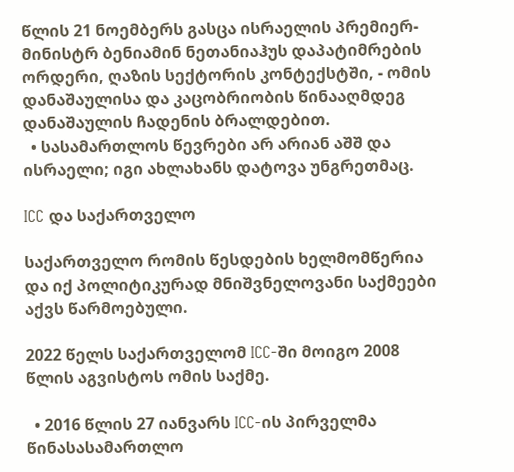წლის 21 ნოემბერს გასცა ისრაელის პრემიერ-მინისტრ ბენიამინ ნეთანიაჰუს დაპატიმრების ორდერი, ღაზის სექტორის კონტექსტში, - ომის დანაშაულისა და კაცობრიობის წინააღმდეგ დანაშაულის ჩადენის ბრალდებით.
  • სასამართლოს წევრები არ არიან აშშ და ისრაელი; იგი ახლახანს დატოვა უნგრეთმაც.

ICC და საქართველო

საქართველო რომის წესდების ხელმომწერია და იქ პოლიტიკურად მნიშვნელოვანი საქმეები აქვს წარმოებული.

2022 წელს საქართველომ ICC-ში მოიგო 2008 წლის აგვისტოს ომის საქმე.

  • 2016 წლის 27 იანვარს ICC-ის პირველმა წინასასამართლო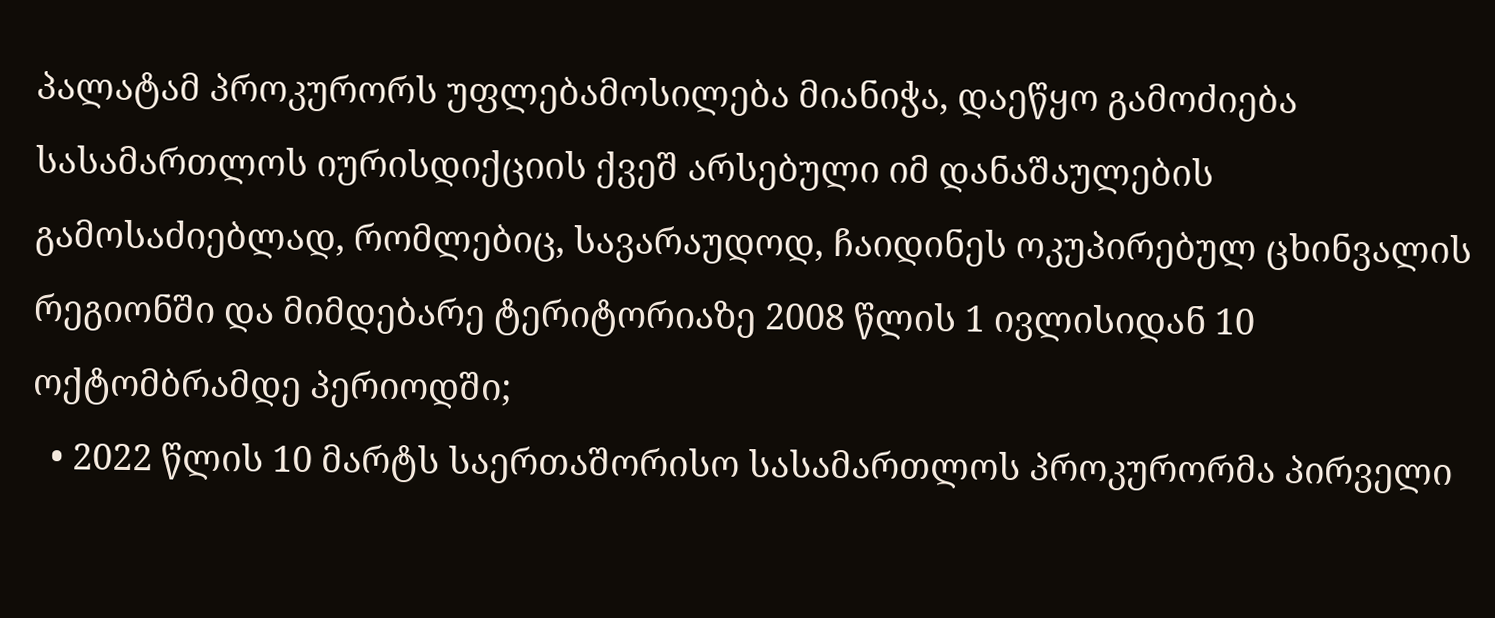პალატამ პროკურორს უფლებამოსილება მიანიჭა, დაეწყო გამოძიება სასამართლოს იურისდიქციის ქვეშ არსებული იმ დანაშაულების გამოსაძიებლად, რომლებიც, სავარაუდოდ, ჩაიდინეს ოკუპირებულ ცხინვალის რეგიონში და მიმდებარე ტერიტორიაზე 2008 წლის 1 ივლისიდან 10 ოქტომბრამდე პერიოდში;
  • 2022 წლის 10 მარტს საერთაშორისო სასამართლოს პროკურორმა პირველი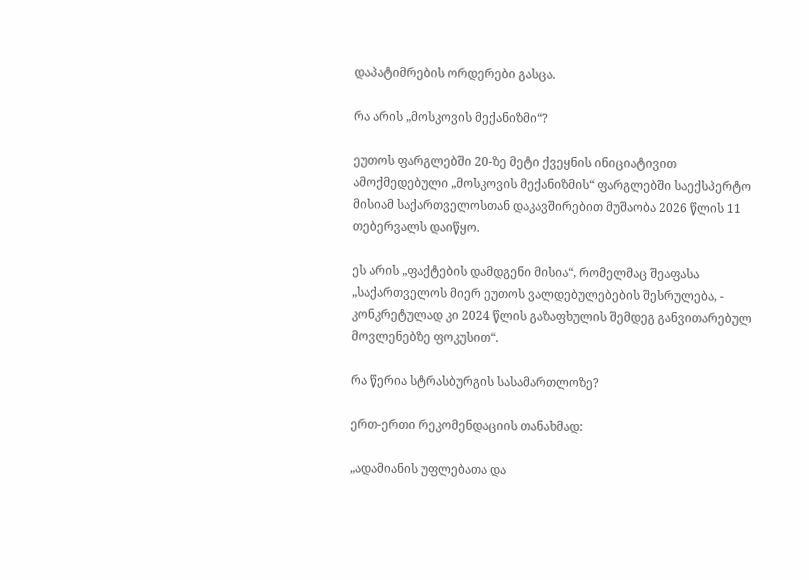დაპატიმრების ორდერები გასცა.

რა არის „მოსკოვის მექანიზმი“?

ეუთოს ფარგლებში 20-ზე მეტი ქვეყნის ინიციატივით ამოქმედებული „მოსკოვის მექანიზმის“ ფარგლებში საექსპერტო მისიამ საქართველოსთან დაკავშირებით მუშაობა 2026 წლის 11 თებერვალს დაიწყო.

ეს არის „ფაქტების დამდგენი მისია“, რომელმაც შეაფასა „საქართველოს მიერ ეუთოს ვალდებულებების შესრულება, - კონკრეტულად კი 2024 წლის გაზაფხულის შემდეგ განვითარებულ მოვლენებზე ფოკუსით“.

რა წერია სტრასბურგის სასამართლოზე?

ერთ-ერთი რეკომენდაციის თანახმად:

„ადამიანის უფლებათა და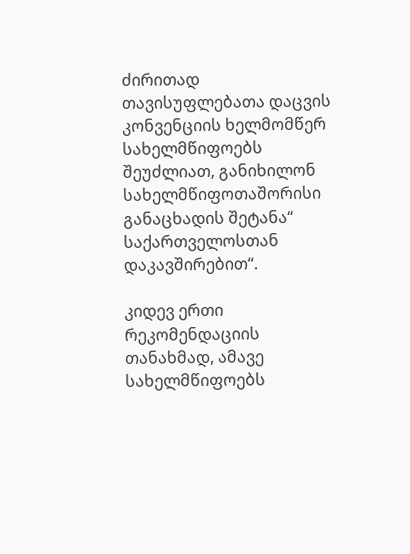ძირითად თავისუფლებათა დაცვის კონვენციის ხელმომწერ სახელმწიფოებს შეუძლიათ, განიხილონ სახელმწიფოთაშორისი განაცხადის შეტანა“ საქართველოსთან დაკავშირებით“.

კიდევ ერთი რეკომენდაციის თანახმად, ამავე სახელმწიფოებს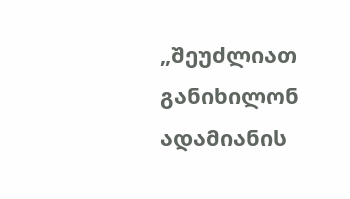„შეუძლიათ განიხილონ ადამიანის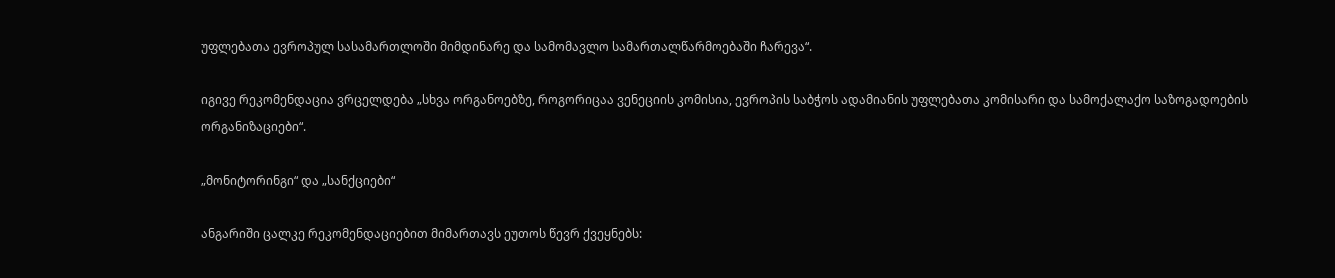უფლებათა ევროპულ სასამართლოში მიმდინარე და სამომავლო სამართალწარმოებაში ჩარევა“.

იგივე რეკომენდაცია ვრცელდება „სხვა ორგანოებზე, როგორიცაა ვენეციის კომისია, ევროპის საბჭოს ადამიანის უფლებათა კომისარი და სამოქალაქო საზოგადოების ორგანიზაციები“.

„მონიტორინგი“ და „სანქციები“

ანგარიში ცალკე რეკომენდაციებით მიმართავს ეუთოს წევრ ქვეყნებს: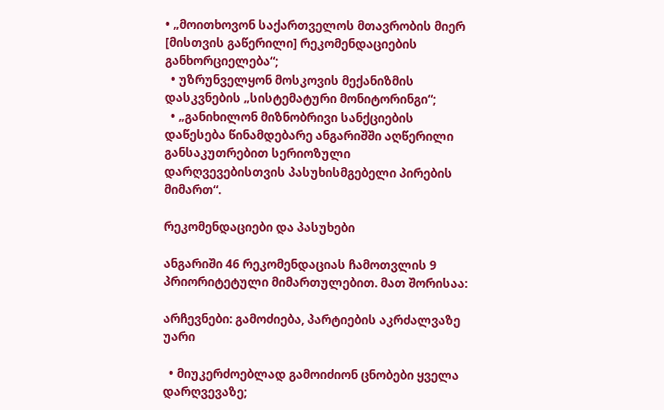• „მოითხოვონ საქართველოს მთავრობის მიერ [მისთვის გაწერილი] რეკომენდაციების განხორციელება“;
  • უზრუნველყონ მოსკოვის მექანიზმის დასკვნების „სისტემატური მონიტორინგი“;
  • „განიხილონ მიზნობრივი სანქციების დაწესება წინამდებარე ანგარიშში აღწერილი განსაკუთრებით სერიოზული დარღვევებისთვის პასუხისმგებელი პირების მიმართ“.

რეკომენდაციები და პასუხები

ანგარიში 46 რეკომენდაციას ჩამოთვლის 9 პრიორიტეტული მიმართულებით. მათ შორისაა:

არჩევნები: გამოძიება, პარტიების აკრძალვაზე უარი

  • მიუკერძოებლად გამოიძიონ ცნობები ყველა დარღვევაზე;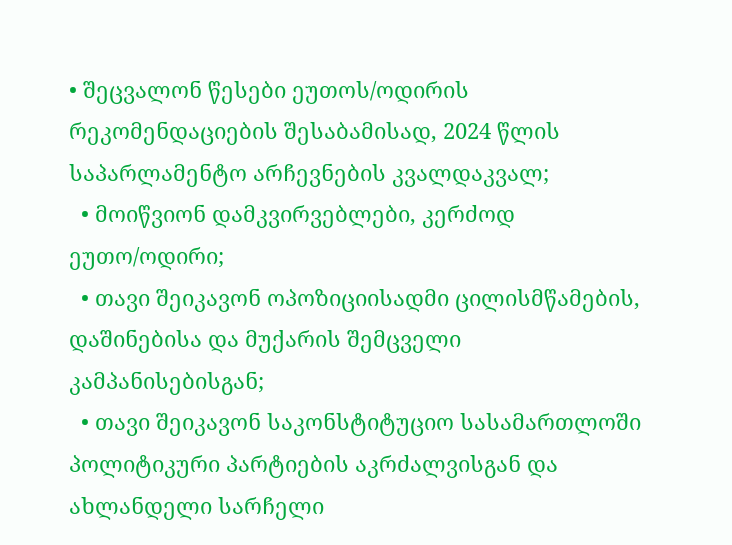• შეცვალონ წესები ეუთოს/ოდირის რეკომენდაციების შესაბამისად, 2024 წლის საპარლამენტო არჩევნების კვალდაკვალ;
  • მოიწვიონ დამკვირვებლები, კერძოდ ეუთო/ოდირი;
  • თავი შეიკავონ ოპოზიციისადმი ცილისმწამების, დაშინებისა და მუქარის შემცველი კამპანისებისგან;
  • თავი შეიკავონ საკონსტიტუციო სასამართლოში პოლიტიკური პარტიების აკრძალვისგან და ახლანდელი სარჩელი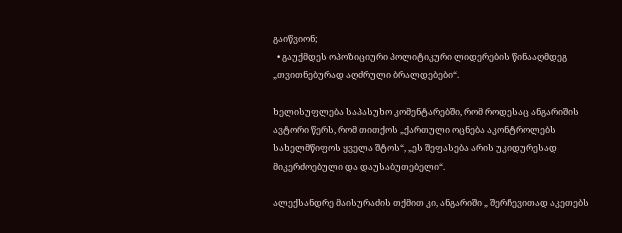გაიწვიონ;
  • გაუქმდეს ოპოზიციური პოლიტიკური ლიდერების წინააღმდეგ „თვითნებურად აღძრული ბრალდებები“.

ხელისუფლება საპასუხო კომენტარებში, რომ როდესაც ანგარიშის ავტორი წერს, რომ თითქოს „ქართული ოცნება აკონტროლებს სახელმწიფოს ყველა შტოს“, „ეს შეფასება არის უკიდურესად მიკერძოებული და დაუსაბუთებელი“.

ალექსანდრე მაისურაძის თქმით კი, ანგარიში „ შერჩევითად აკეთებს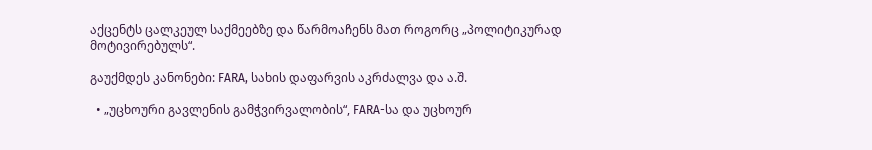აქცენტს ცალკეულ საქმეებზე და წარმოაჩენს მათ როგორც „პოლიტიკურად მოტივირებულს“.

გაუქმდეს კანონები: FARA, სახის დაფარვის აკრძალვა და ა.შ.

  • „უცხოური გავლენის გამჭვირვალობის“, FARA-სა და უცხოურ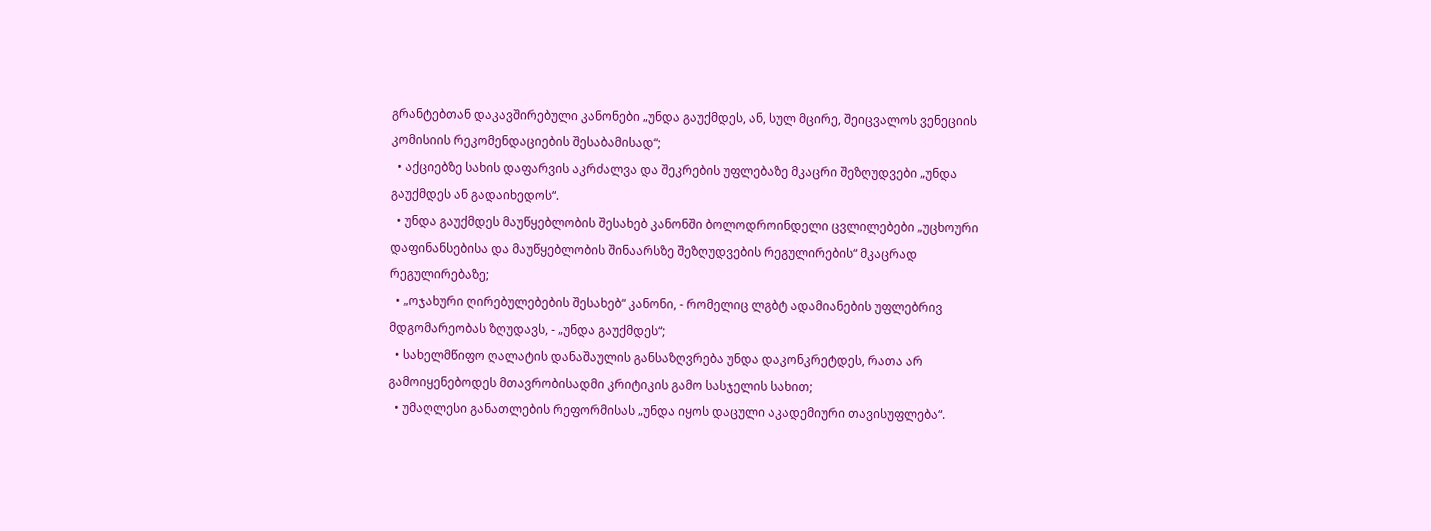გრანტებთან დაკავშირებული კანონები „უნდა გაუქმდეს, ან, სულ მცირე, შეიცვალოს ვენეციის კომისიის რეკომენდაციების შესაბამისად“;
  • აქციებზე სახის დაფარვის აკრძალვა და შეკრების უფლებაზე მკაცრი შეზღუდვები „უნდა გაუქმდეს ან გადაიხედოს“.
  • უნდა გაუქმდეს მაუწყებლობის შესახებ კანონში ბოლოდროინდელი ცვლილებები „უცხოური დაფინანსებისა და მაუწყებლობის შინაარსზე შეზღუდვების რეგულირების“ მკაცრად რეგულირებაზე;
  • „ოჯახური ღირებულებების შესახებ“ კანონი, - რომელიც ლგბტ ადამიანების უფლებრივ მდგომარეობას ზღუდავს, - „უნდა გაუქმდეს“;
  • სახელმწიფო ღალატის დანაშაულის განსაზღვრება უნდა დაკონკრეტდეს, რათა არ გამოიყენებოდეს მთავრობისადმი კრიტიკის გამო სასჯელის სახით;
  • უმაღლესი განათლების რეფორმისას „უნდა იყოს დაცული აკადემიური თავისუფლება“.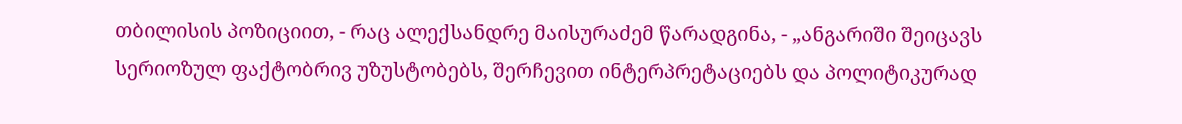თბილისის პოზიციით, - რაც ალექსანდრე მაისურაძემ წარადგინა, - „ანგარიში შეიცავს სერიოზულ ფაქტობრივ უზუსტობებს, შერჩევით ინტერპრეტაციებს და პოლიტიკურად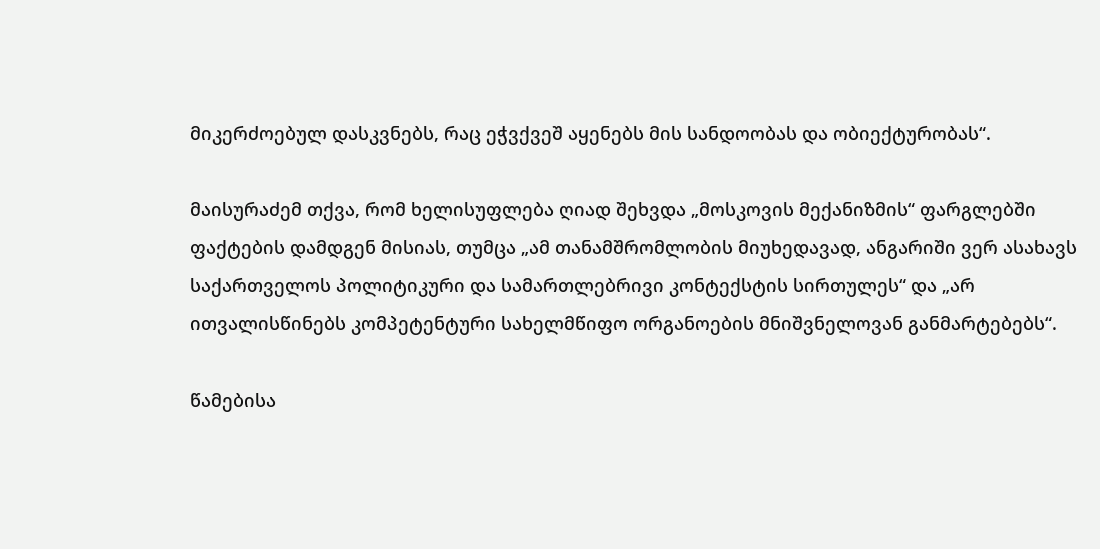მიკერძოებულ დასკვნებს, რაც ეჭვქვეშ აყენებს მის სანდოობას და ობიექტურობას“.

მაისურაძემ თქვა, რომ ხელისუფლება ღიად შეხვდა „მოსკოვის მექანიზმის“ ფარგლებში ფაქტების დამდგენ მისიას, თუმცა „ამ თანამშრომლობის მიუხედავად, ანგარიში ვერ ასახავს საქართველოს პოლიტიკური და სამართლებრივი კონტექსტის სირთულეს“ და „არ ითვალისწინებს კომპეტენტური სახელმწიფო ორგანოების მნიშვნელოვან განმარტებებს“.

წამებისა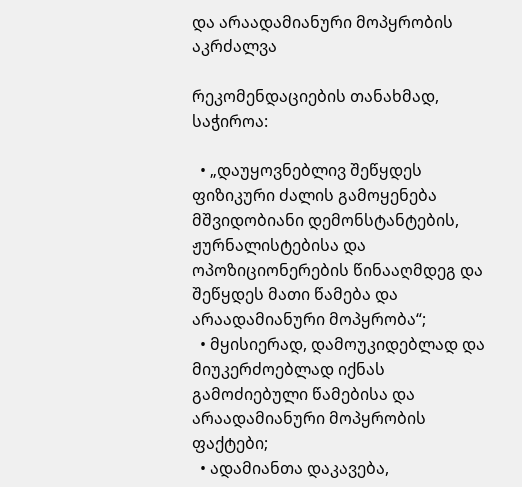და არაადამიანური მოპყრობის აკრძალვა

რეკომენდაციების თანახმად, საჭიროა:

  • „დაუყოვნებლივ შეწყდეს ფიზიკური ძალის გამოყენება მშვიდობიანი დემონსტანტების, ჟურნალისტებისა და ოპოზიციონერების წინააღმდეგ და შეწყდეს მათი წამება და არაადამიანური მოპყრობა“;
  • მყისიერად, დამოუკიდებლად და მიუკერძოებლად იქნას გამოძიებული წამებისა და არაადამიანური მოპყრობის ფაქტები;
  • ადამიანთა დაკავება,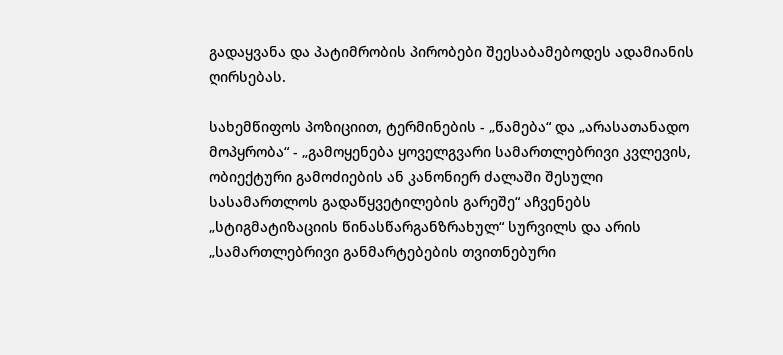გადაყვანა და პატიმრობის პირობები შეესაბამებოდეს ადამიანის ღირსებას.

სახემწიფოს პოზიციით, ტერმინების - „წამება“ და „არასათანადო მოპყრობა“ - „გამოყენება ყოველგვარი სამართლებრივი კვლევის, ობიექტური გამოძიების ან კანონიერ ძალაში შესული სასამართლოს გადაწყვეტილების გარეშე“ აჩვენებს „სტიგმატიზაციის წინასწარგანზრახულ“ სურვილს და არის „სამართლებრივი განმარტებების თვითნებური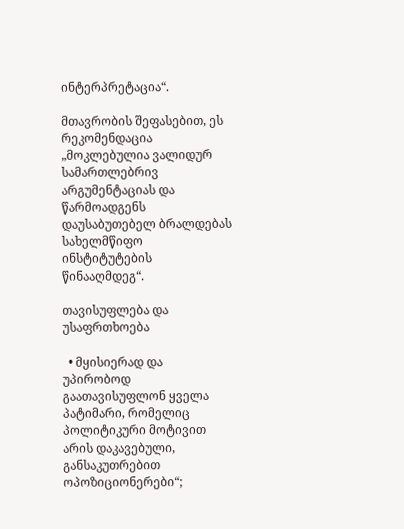ინტერპრეტაცია“.

მთავრობის შეფასებით, ეს რეკომენდაცია „მოკლებულია ვალიდურ სამართლებრივ არგუმენტაციას და წარმოადგენს დაუსაბუთებელ ბრალდებას სახელმწიფო ინსტიტუტების წინააღმდეგ“.

თავისუფლება და უსაფრთხოება

  • მყისიერად და უპირობოდ გაათავისუფლონ ყველა პატიმარი, რომელიც პოლიტიკური მოტივით არის დაკავებული, განსაკუთრებით ოპოზიციონერები“;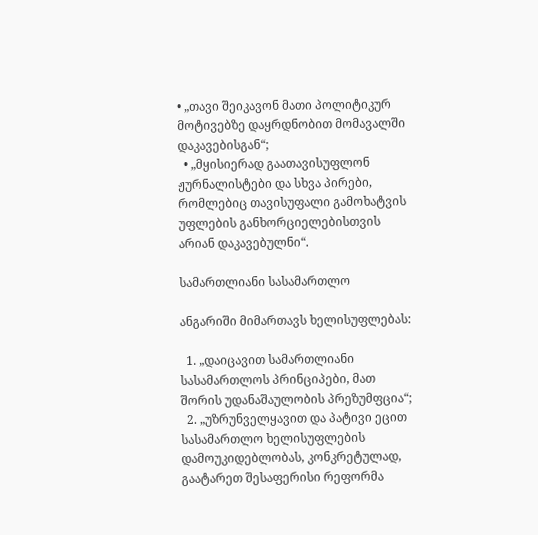• „თავი შეიკავონ მათი პოლიტიკურ მოტივებზე დაყრდნობით მომავალში დაკავებისგან“;
  • „მყისიერად გაათავისუფლონ ჟურნალისტები და სხვა პირები, რომლებიც თავისუფალი გამოხატვის უფლების განხორციელებისთვის არიან დაკავებულნი“.

სამართლიანი სასამართლო

ანგარიში მიმართავს ხელისუფლებას:

  1. „დაიცავით სამართლიანი სასამართლოს პრინციპები, მათ შორის უდანაშაულობის პრეზუმფცია“;
  2. „უზრუნველყავით და პატივი ეცით სასამართლო ხელისუფლების დამოუკიდებლობას, კონკრეტულად, გაატარეთ შესაფერისი რეფორმა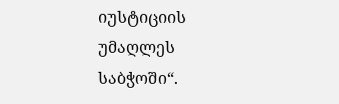იუსტიციის უმაღლეს საბჭოში“.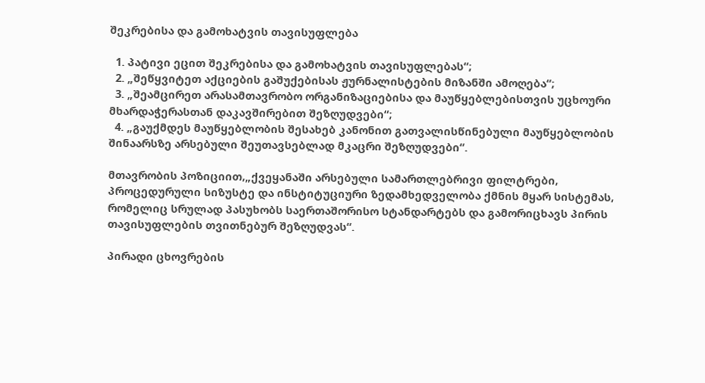შეკრებისა და გამოხატვის თავისუფლება

  1. პატივი ეცით შეკრებისა და გამოხატვის თავისუფლებას“;
  2. „შეწყვიტეთ აქციების გაშუქებისას ჟურნალისტების მიზანში ამოღება“;
  3. „შეამცირეთ არასამთავრობო ორგანიზაციებისა და მაუწყებლებისთვის უცხოური მხარდაჭერასთან დაკავშირებით შეზღუდვები“;
  4. „გაუქმდეს მაუწყებლობის შესახებ კანონით გათვალისწინებული მაუწყებლობის შინაარსზე არსებული შეუთავსებლად მკაცრი შეზღუდვები“.

მთავრობის პოზიციით,„ქვეყანაში არსებული სამართლებრივი ფილტრები, პროცედურული სიზუსტე და ინსტიტუციური ზედამხედველობა ქმნის მყარ სისტემას, რომელიც სრულად პასუხობს საერთაშორისო სტანდარტებს და გამორიცხავს პირის თავისუფლების თვითნებურ შეზღუდვას“.

პირადი ცხოვრების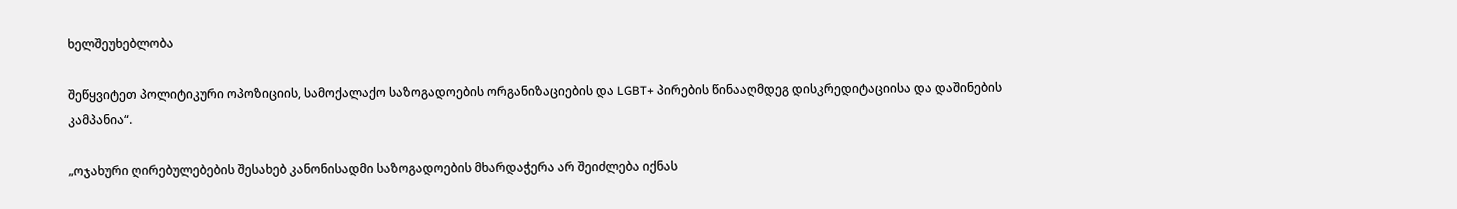ხელშეუხებლობა

შეწყვიტეთ პოლიტიკური ოპოზიციის, სამოქალაქო საზოგადოების ორგანიზაციების და LGBT+ პირების წინააღმდეგ დისკრედიტაციისა და დაშინების კამპანია“.

„ოჯახური ღირებულებების შესახებ კანონისადმი საზოგადოების მხარდაჭერა არ შეიძლება იქნას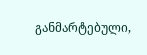განმარტებული,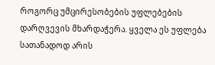როგორც უმცირესობების უფლებების დარღვევის მხარდაჭერა. ყველა ეს უფლება სათანადოდ არის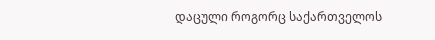დაცული როგორც საქართველოს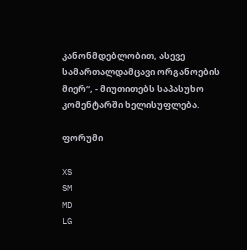კანონმდებლობით, ასევე სამართალდამცავი ორგანოების მიერ“, - მიუთითებს საპასუხო კომენტარში ხელისუფლება.

ფორუმი

XS
SM
MD
LG